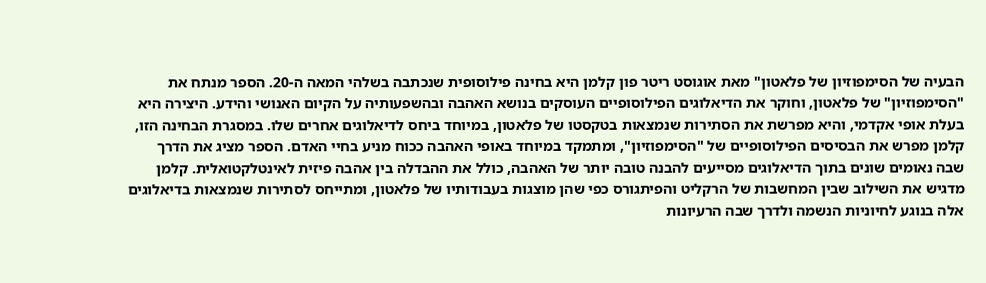הבעיה של הסימפוזיון של פלאטון" מאת אוגוסט ריטר פון קלמן היא בחינה פילוסופית שנכתבה בשלהי המאה ה-20. הספר מנתח את "הסימפוזיון" של פלאטון, וחוקר את הדיאלוגים הפילוסופיים העוסקים בנושא האהבה ובהשפעותיה על הקיום האנושי והידע. היצירה היא בעלת אופי אקדמי, והיא מפרשת את הסתירות שנמצאות בטקסטו של פלאטון, במיוחד ביחס לדיאלוגים אחרים שלו. במסגרת הבחינה הזו, קלמן מפרש את הבסיסים הפילוסופיים של "הסימפוזיון", ומתמקד במיוחד באופי האהבה ככוח מניע בחיי האדם. הספר מציג את הדרך שבה נאומים שונים בתוך הדיאלוגים מסייעים להבנה טובה יותר של האהבה, כולל את ההבדלה בין אהבה פיזית לאינטלקטואלית. קלמן מדגיש את השילוב שבין המחשבות של הרקליט והפיתגורס כפי שהן מוצגות בעבודותיו של פלאטון, ומתייחס לסתירות שנמצאות בדיאלוגים אלה בנוגע לחיוניות הנשמה ולדרך שבה הרעיונות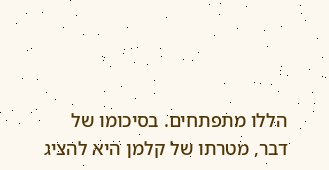הללו מתפתחים. בסיכומו של דבר, מטרתו של קלמן היא להציג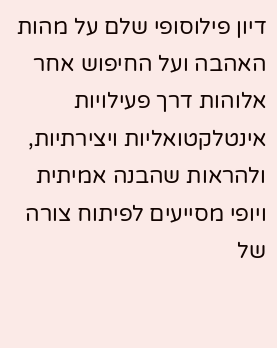דיון פילוסופי שלם על מהות האהבה ועל החיפוש אחר אלוהות דרך פעילויות אינטלקטואליות ויצירתיות, ולהראות שהבנה אמיתית ויופי מסייעים לפיתוח צורה של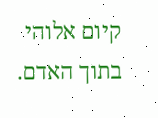קיום אלוהי בתוך האדם.